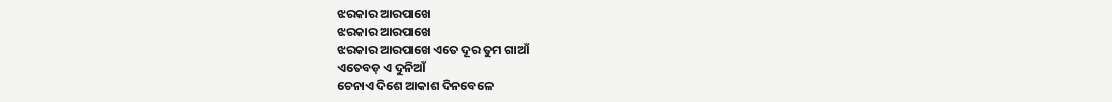ଝରକାର ଆରପାଖେ
ଝରକାର ଆରପାଖେ
ଝରକାର ଆରପାଖେ ଏତେ ଦୂର ତୁମ ଗାଆଁ
ଏତେବଡ଼ ଏ ଦୁନିଆଁ
ଚେନାଏ ଦିଶେ ଆକାଶ ଦିନବେଳେ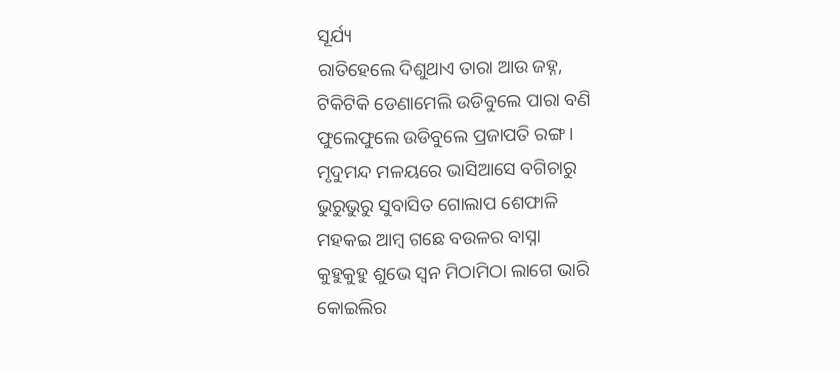ସୂର୍ଯ୍ୟ
ରାତିହେଲେ ଦିଶୁଥାଏ ତାରା ଆଉ ଜହ୍ନ,
ଟିକିଟିକି ଡେଣାମେଲି ଉଡିବୁଲେ ପାରା ବଣି
ଫୁଲେଫୁଲେ ଉଡିବୁଲେ ପ୍ରଜାପତି ରଙ୍ଗ ।
ମୃଦୁମନ୍ଦ ମଳୟରେ ଭାସିଆସେ ବଗିଚାରୁ
ଭୁରୁଭୁରୁ ସୁବାସିତ ଗୋଲାପ ଶେଫାଳି
ମହକଇ ଆମ୍ବ ଗଛେ ବଉଳର ବାସ୍ନା
କୁହୁକୁହୁ ଶୁଭେ ସ୍ୱନ ମିଠାମିଠା ଲାଗେ ଭାରି
କୋଇଲିର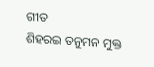ଗୀତ
ଶିହରଇ ତନୁମନ ମୁକ୍ତ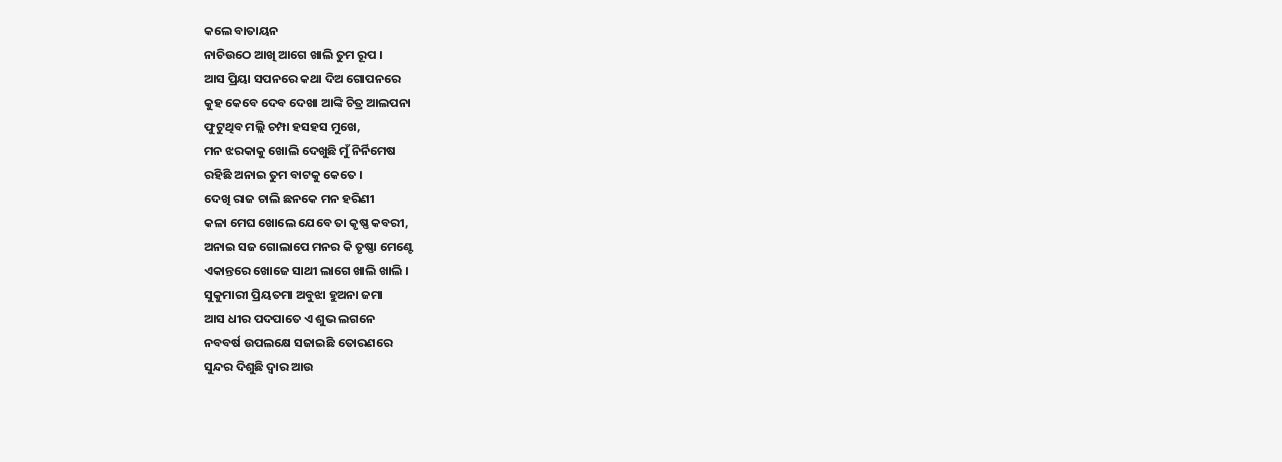କଲେ ବାତାୟନ
ନାଚିଉଠେ ଆଖି ଆଗେ ଖାଲି ତୁମ ରୂପ ।
ଆସ ପ୍ରିୟା ସପନରେ କଥା ଦିଅ ଗୋପନରେ
କୁହ କେବେ ଦେବ ଦେଖା ଆଙ୍କି ଚିତ୍ର ଆଲପନା
ଫୁଟୁଥିବ ମଲ୍ଲି ଚମ୍ପା ହସହସ ମୁଖେ,
ମନ ଝରକାକୁ ଖୋଲି ଦେଖୁଛି ମୁଁ ନିର୍ନିମେଷ
ରହିଛି ଅନାଇ ତୁମ ବାଟକୁ କେତେ ।
ଦେଖି ରାଜ ଚାଲି ଛନକେ ମନ ହରିଣୀ
କଳା ମେଘ ଖୋଲେ ଯେବେ ତା କୃଷ୍ଣ କବରୀ,
ଅନାଇ ସଜ ଗୋଲାପେ ମନର କି ତୃଷ୍ଣା ମେଣ୍ଟେ
ଏକାନ୍ତରେ ଖୋଜେ ସାଥୀ ଲାଗେ ଖାଲି ଖାଲି ।
ସୁକୁମାରୀ ପ୍ରିୟତମା ଅବୁଝା ହୁଅନା ଜମା
ଆସ ଧୀର ପଦପାତେ ଏ ଶୁଭ ଲଗନେ
ନବବର୍ଷ ଉପଲକ୍ଷେ ସଜାଇଛି ତୋରଣରେ
ସୁନ୍ଦର ଦିଶୁଛି ଦ୍ୱାର ଆଉ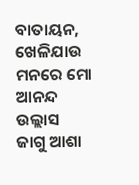ବାତାୟନ,
ଖେଳିଯାଉ ମନରେ ମୋ ଆନନ୍ଦ ଉଲ୍ଲାସ
ଜାଗୁ ଆଶା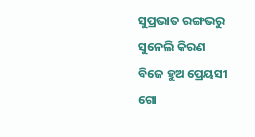ସୁପ୍ରଭାତ ରଙ୍ଗଭରୁ ସୁନେଲି କିରଣ
ବିଜେ ହୁଅ ପ୍ରେୟସୀ ଗୋ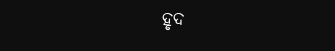ହୃଦ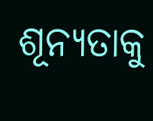ଶୂନ୍ୟତାକୁ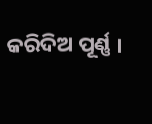କରିଦିଅ ପୂର୍ଣ୍ଣ ।